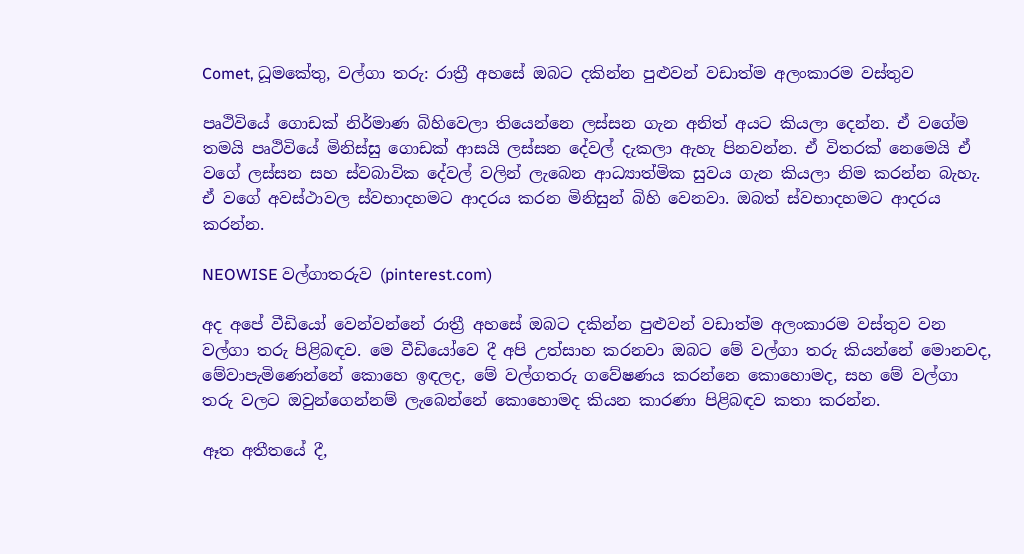Comet, ධූමකේතු, වල්ගා තරු: රාත්‍රී අහසේ ඔබට දකින්න පුළුවන් වඩාත්ම අලංකාරම වස්තුව

පෘථිවියේ ගොඩක් නිර්මාණ බිහිවෙලා තියෙන්නෙ ලස්සන ගැන අනිත් අයට කියලා දෙන්න. ඒ වගේම තමයි පෘථිවියේ මිනිස්සු ගොඩක් ආසයි ලස්සන දේවල් දැකලා ඇහැ පිනවන්න. ඒ විතරක් නෙමෙයි ඒ වගේ ලස්සන සහ ස්වබාවික දේවල් වලින් ලැබෙන ආධ්‍යාත්මික සුවය ගැන කියලා නිම කරන්න බැහැ. ඒ වගේ අවස්ථාවල ස්වභාදහමට ආදරය කරන මිනිසුන් බිහි වෙනවා. ඔබත් ස්වභාදහමට ආදරය කරන්න.

NEOWISE වල්ගාතරුව (pinterest.com)

අද අපේ වීඩියෝ වෙන්වන්නේ රාත්‍රී අහසේ ඔබට දකින්න පුළුවන් වඩාත්ම අලංකාරම වස්තුව වන වල්ගා තරු පිළිබඳව. මෙ වීඩියෝවෙ දී අපි උත්සාහ කරනවා ඔබට මේ වල්ගා තරු කියන්නේ මොනවද, මේවාපැමිණෙන්නේ කොහෙ ඉඳලද, මේ වල්ගතරු ගවේෂණය කරන්නෙ කොහොමද, සහ මේ වල්ගා තරු වලට ඔවුන්ගෙන්නම් ලැබෙන්නේ කොහොමද කියන කාරණා පිළිබඳව කතා කරන්න.

ඈත අතීතයේ දී,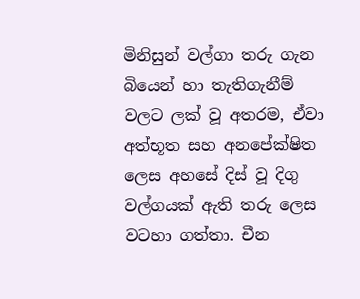මිනිසුන් වල්ගා තරු ගැන බියෙන් හා තැතිගැනීම් වලට ලක් වූ අතරම, ඒවා අත්භූත සහ අනපේක්ෂිත ලෙස අහසේ දිස් වූ දිගු වල්ගයක් ඇති තරු ලෙස වටහා ගත්තා. චීන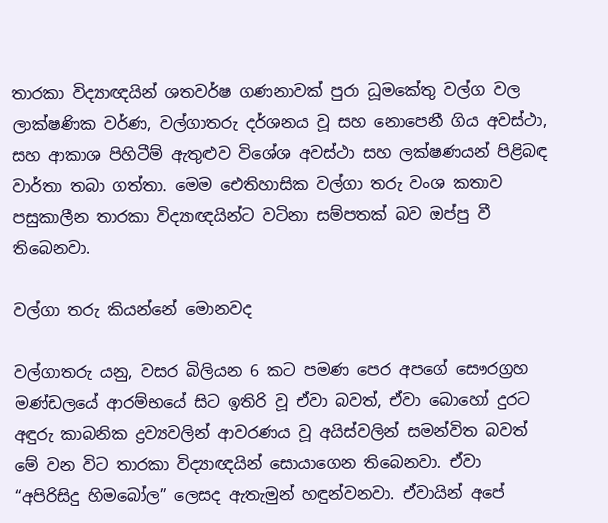තාරකා විද්‍යාඥයින් ශතවර්ෂ ගණනාවක් පුරා ධූමකේතු වල්ග වල ලාක්ෂණික වර්ණ, වල්ගාතරු දර්ශනය වූ සහ නොපෙනී ගිය අවස්ථා, සහ ආකාශ පිහිටීම් ඇතුළුව විශේශ අවස්ථා සහ ලක්ෂණයන් පිළිබඳ වාර්තා තබා ගත්තා. මෙම ඓතිහාසික වල්ගා තරු වංශ කතාව පසුකාලීන තාරකා විද්‍යාඥයින්ට වටිනා සම්පතක් බව ඔප්පු වී තිබෙනවා.

වල්ගා තරු කියන්නේ මොනවද

වල්ගාතරු යනු, වසර බිලියන 6 කට පමණ පෙර අපගේ සෞරග්‍රහ මණ්ඩලයේ ආරම්භයේ සිට ඉතිරි වූ ඒවා බවත්, ඒවා බොහෝ දුරට අඳුරු කාබනික ද්‍රව්‍යවලින් ආවරණය වූ අයිස්වලින් සමන්විත බවත් මේ වන විට තාරකා විද්‍යාඥයින් සොයාගෙන තිබෙනවා. ඒවා “අපිරිසිදු හිමබෝල” ලෙසද ඇතැමුන් හඳුන්වනවා. ඒවායින් අපේ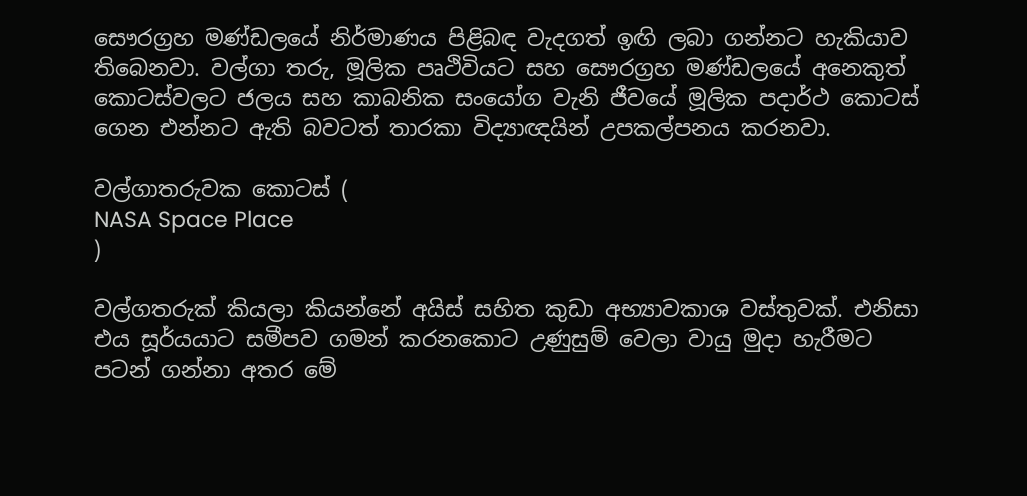සෞරග්‍රහ මණ්ඩලයේ නිර්මාණය පිළිබඳ වැදගත් ඉඟි ලබා ගන්නට හැකියාව තිබෙනවා. වල්ගා තරු, මූලික පෘථිවියට සහ සෞරග්‍රහ මණ්ඩලයේ අනෙකුත් කොටස්වලට ජලය සහ කාබනික සංයෝග වැනි ජීවයේ මූලික පදාර්ථ කොටස් ගෙන එන්නට ඇති බවටත් තාරකා විද්‍යාඥයින් උපකල්පනය කරනවා.

වල්ගාතරුවක කොටස් (
NASA Space Place
)

වල්ගතරුක් කියලා කියන්නේ අයිස් සහිත කුඩා අභ්‍යාවකාශ වස්තුවක්. එනිසා එය සූර්යයාට සමීපව ගමන් කරනකොට උණුසුම් වෙලා වායු මුදා හැරීමට පටන් ගන්නා අතර මේ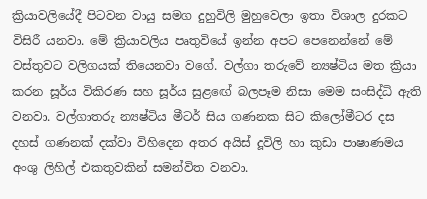ක්‍රියාවලියේදී පිටවන වායු සමග දුහුවිලි මුහුවෙලා ඉතා විශාල දුරකට විසිරී යනවා. මේ ක්‍රියාවලිය පෘතුවියේ ඉන්න අපට පෙනෙන්නේ මේ වස්තුවට වලිගයක් තියෙනවා වගේ. වල්ගා තරුවේ න්‍යෂ්ටිය මත ක්‍රියා කරන සූර්ය විකිරණ සහ සූර්ය සුළඟේ බලපෑම නිසා මෙම සංසිද්ධි ඇති වනවා. වල්ගාතරු න්‍යෂ්ටිය මීටර් සිය ගණනක සිට කිලෝමීටර දස දහස් ගණනක් දක්වා විහිදෙන අතර අයිස් දූවිලි හා කුඩා පාෂාණමය අංශු ලිහිල් එකතුවකින් සමන්විත වනවා.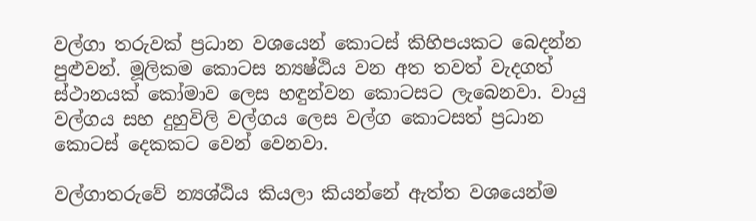වල්ගා තරුවක් ප්‍රධාන වශයෙන් කොටස් කිහිපයකට බෙදන්න පුළුවන්. මූලිකම කොටස න්‍යෂ්ඨිය වන අත තවත් වැදගත් ස්ථානයක් කෝමාව ලෙස හඳුන්වන කොටසට ලැබෙනවා. වායු වල්ගය සහ දුහුවිලි වල්ගය ලෙස වල්ග කොටසත් ප්‍රධාන කොටස් දෙකකට වෙන් වෙනවා.

වල්ගාතරුවේ න්‍යශ්ඨිය කියලා කියන්නේ ඇත්ත වශයෙන්ම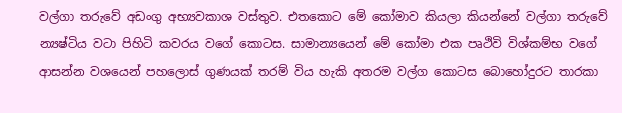වල්ගා තරුවේ අඩංගු අභ්‍යවකාශ වස්තුව. එතකොට මේ කෝමාව කියලා කියන්නේ වල්ගා තරුවේ න්‍යෂ්ටිය වටා පිහිටි කවරය වගේ කොටස. සාමාන්‍යයෙන් මේ කෝමා එක පෘථිවි විශ්කම්භ වගේ ආසන්න වශයෙන් පහලොස් ගුණයක් තරම් විය හැකි අතරම වල්ග කොටස බොහෝදුරට තාරකා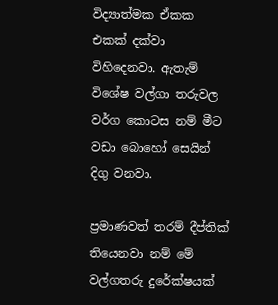විද්‍යාත්මක ඒකක එකක් දක්වා විහිදෙනවා. ඇතැම් විශේෂ වල්ගා තරුවල වර්ග කොටස නම් මීට වඩා බොහෝ සෙයින් දිගු වනවා.

ප්‍රමාණවත් තරම් දීප්තික් තියෙනවා නම් මේ වල්ගතරු දුරේක්ෂයක්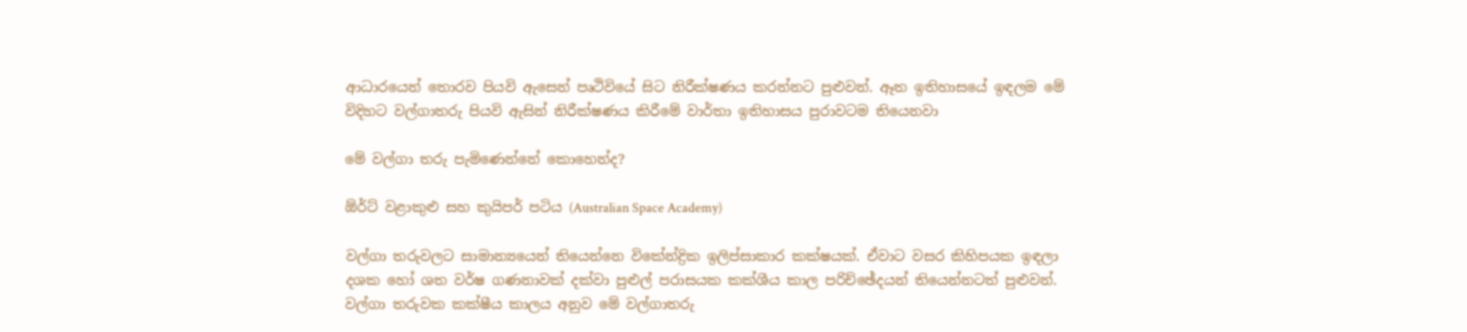ආධාරයෙන් තොරව පියවි ඇසෙන් පෘථිවියේ සිට නිරීක්ෂණය කරන්නට පුළුවන්. ඈත ඉතිහාසයේ ඉඳලම මේ විදිහට වල්ගාතරු පියවි ඇසින් නිරීක්ෂණය කිරීමේ වාර්තා ඉතිහාසය පුරාවටම තියෙනවා

මේ වල්ගා තරු පැමිණෙන්නේ කොහෙන්ද?

ඕර්ට් වළාකුළු සහ කුයිපර් පටිය (Australian Space Academy)

වල්ගා තරුවලට සාමාන්‍යයෙන් තියෙන්නෙ විකේන්ද්‍රික ඉලිප්සාකාර කක්ෂයක්. ඒවාට වසර කිහිපයක ඉඳලා දශක හෝ ශත වර්ෂ ගණනාවක් දක්වා පුළුල් පරාසයක කක්ශීය කාල පරිච්ඡේදයන් තියෙන්නටත් පුළුවන්. වල්ගා තරුවක කක්ෂීය කාලය අනුව මේ වල්ගාතරු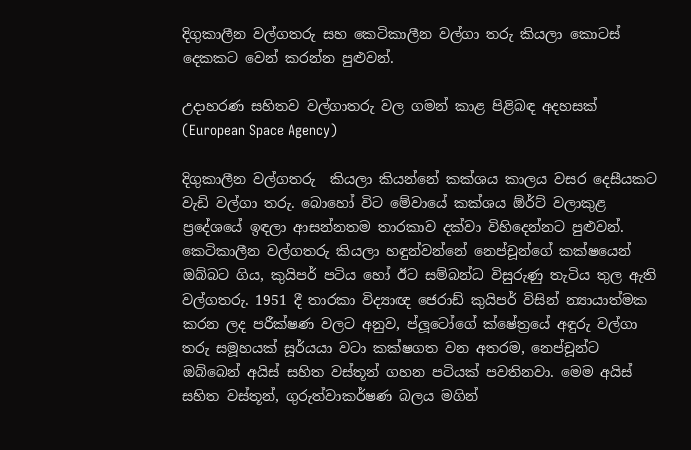දිගුකාලීන වල්ගතරු සහ කෙටිකාලීන වල්ගා තරු කියලා කොටස් දෙකකට වෙන් කරන්න පුළුවන්.

උදාහරණ සහිතව වල්ගාතරු වල ගමන් කාළ පිළිබඳ අදහසක් (European Space Agency)

දිගුකාලීන වල්ගතරු  කියලා කියන්නේ කක්ශය කාලය වසර දෙසීයකට වැඩි වල්ගා තරු. බොහෝ විට මේවායේ කක්ශය ඕර්ට් වලාකුළ ප්‍රදේශයේ ඉඳලා ආසන්නතම තාරකාව දක්වා විහිදෙන්නට පුළුවන්. කෙටිකාලීන වල්ගතරු කියලා හඳුන්වන්නේ නෙප්චූන්ගේ කක්ෂයෙන් ඔබ්බට ගිය, කුයිපර් පටිය හෝ ඊට සම්බන්ධ විසුරුණු තැටිය තුල ඇති වල්ගතරු. 1951 දී තාරකා විද්‍යාඥ ජෙරාඩ් කුයිපර් විසින් න්‍යායාත්මක කරන ලද පරීක්ෂණ වලට අනුව, ප්ලූටෝගේ ක්ෂේත්‍රයේ අඳුරු වල්ගා තරු සමූහයක් සූර්යයා වටා කක්ෂගත වන අතරම, නෙප්චූන්ට ඔබ්බෙන් අයිස් සහිත වස්තූන් ගහන පටියක් පවතිනවා. මෙම අයිස් සහිත වස්තූන්, ගුරුත්වාකර්ෂණ බලය මගින්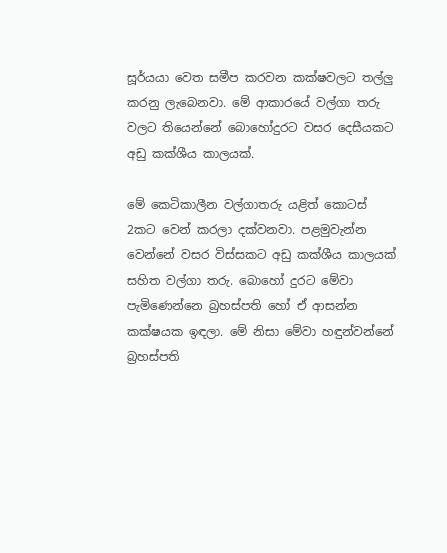සූර්යයා වෙත සමීප කරවන කක්ෂවලට තල්ලු කරනු ලැබෙනවා. මේ ආකාරයේ වල්ගා තරු වලට තියෙන්නේ බොහෝදුරට වසර දෙසීයකට අඩු කක්ශීය කාලයක්.

මේ කෙටිකාලීන වල්ගාතරු යළිත් කොටස් 2කට වෙන් කරලා දක්වනවා. පළමුවැන්න වෙන්නේ වසර විස්සකට අඩු කක්ශීය කාලයක් සහිත වල්ගා තරු. බොහෝ දුරට මේවා පැමිණෙන්නෙ බ්‍රහස්පති හෝ ඒ ආසන්න කක්ෂයක ඉඳලා. මේ නිසා මේවා හඳුන්වන්නේ බ්‍රහස්පති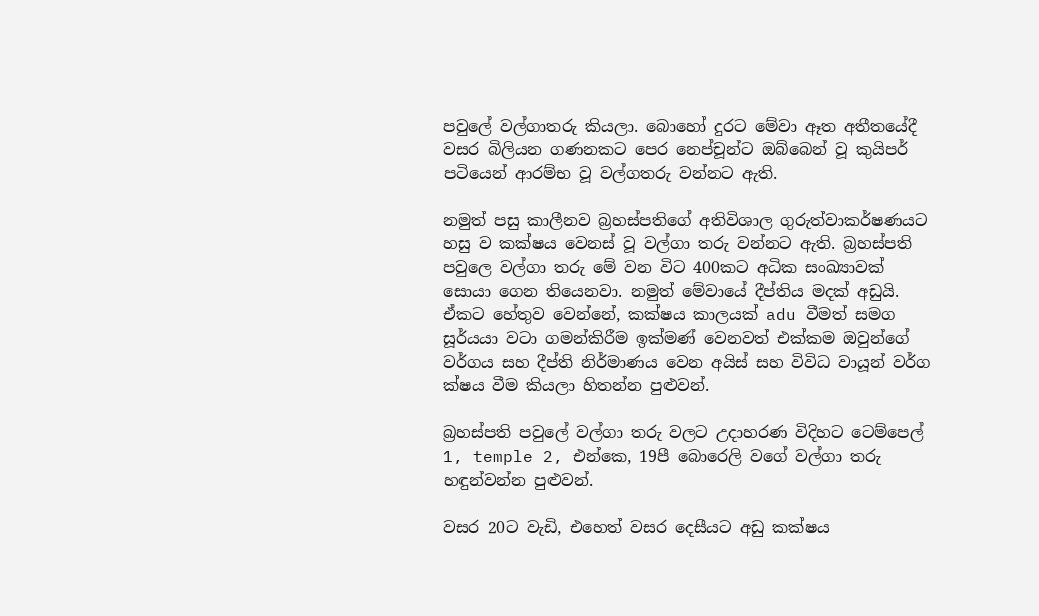පවුලේ වල්ගාතරු කියලා. බොහෝ දුරට මේවා ඈත අතීතයේදී වසර බිලියන ගණනකට පෙර නෙප්චූන්ට ඔබ්බෙන් වූ කුයිපර් පටියෙන් ආරම්භ වූ වල්ගතරු වන්නට ඇති.

නමුත් පසු කාලීනව බ්‍රහස්පතිගේ අතිවිශාල ගුරුත්වාකර්ෂණයට හසු ව කක්ෂය වෙනස් වූ වල්ගා තරු වන්නට ඇති. බ්‍රහස්පති පවුලෙ වල්ගා තරු මේ වන විට 400කට අධික සංඛ්‍යාවක් සොයා ගෙන තියෙනවා. නමුත් මේවායේ දීප්තිය මදක් අඩුයි. ඒකට හේතුව වෙන්නේ, කක්ෂය කාලයක් adu වීමත් සමග සූර්යයා වටා ගමන්කිරීම ඉක්මණ් වෙනවත් එක්කම ඔවුන්ගේ වර්ගය සහ දීප්ති නිර්මාණය වෙන අයිස් සහ විවිධ වායූන් වර්ග ක්ෂය වීම කියලා හිතන්න පුළුවන්.

බ්‍රහස්පති පවුලේ වල්ගා තරු වලට උදාහරණ විදිහට ටෙම්පෙල් 1, temple 2, එන්කෙ, 19පී බොරෙලි වගේ වල්ගා තරු හඳුන්වන්න පුළුවන්.

වසර 20ට වැඩි, එහෙත් වසර දෙසීයට අඩු කක්ෂය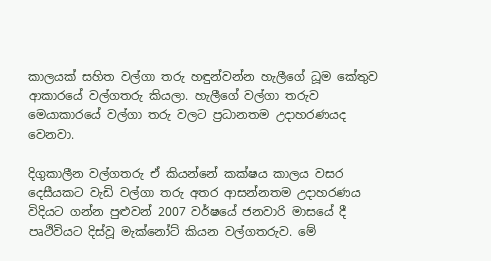කාලයක් සහිත වල්ගා තරු හඳුන්වන්න හැලීගේ ධූම කේතුව ආකාරයේ වල්ගතරු කියලා. හැලීගේ වල්ගා තරුව මෙයාකාරයේ වල්ගා තරු වලට ප්‍රධානතම උදාහරණයද වෙනවා.

දිගුකාලීන වල්ගතරු ඒ කියන්නේ කක්ෂය කාලය වසර දෙසීයකට වැඩි වල්ගා තරු අතර ආසන්නතම උදාහරණය විදියට ගන්න පුළුවන් 2007 වර්ෂයේ ජනවාරි මාසයේ දී පෘථිවියට දිස්වූ මැක්නෝට් කියන වල්ගතරුව. මේ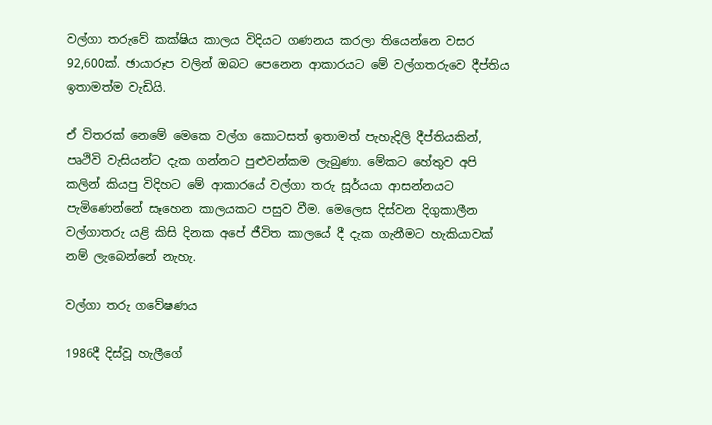වල්ගා තරුවේ කක්ෂිය කාලය විදියට ගණනය කරලා තියෙන්නෙ වසර 92,600ක්. ඡායාරූප වලින් ඔබට පෙනෙන ආකාරයට මේ වල්ගතරුවෙ දීප්තිය ඉතාමත්ම වැඩියි.

ඒ විතරක් නෙමේ මෙකෙ වල්ග කොටසත් ඉතාමත් පැහැදිලි දීප්තියකින්, පෘථිවි වැසියන්ට දැක ගන්නට පුළුවන්කම ලැබුණා. මේකට හේතුව අපි කලින් කියපු විදිහට මේ ආකාරයේ වල්ගා තරු සූර්යයා ආසන්නයට පැමිණෙන්නේ සෑහෙන කාලයකට පසුව වීම. මෙලෙස දිස්වන දිගුකාලීන වල්ගාතරු යළි කිසි දිනක අපේ ජීවිත කාලයේ දී දැක ගැනීමට හැකියාවක් නම් ලැබෙන්නේ නැහැ.

වල්ගා තරු ගවේෂණය

1986දී දිස්වූ හැලීගේ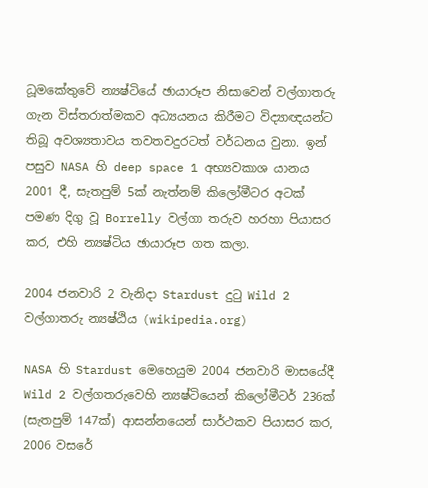ධූමකේතුවේ න්‍යෂ්ටියේ ඡායාරූප නිසාවෙන් වල්ගාතරු ගැන විස්තරාත්මකව අධ්‍යයනය කිරීමට විද්‍යාඥයන්ට තිබූ අවශ්‍යතාවය තවතවදුරටත් වර්ධනය වුනා. ඉන් පසුව NASA හි deep space 1 අභ්‍යවකාශ යානය 2001 දී, සැතපුම් 5ක් නැත්නම් කිලෝමීටර අටක් පමණ දිගු වූ Borrelly වල්ගා තරුව හරහා පියාසර කර, එහි න්‍යෂ්ටිය ඡායාරූප ගත කලා.

2004 ජනවාරි 2 වැනිදා Stardust දුටු Wild 2 වල්ගාතරු න්‍යෂ්ඨිය (wikipedia.org)

NASA හි Stardust මෙහෙයුම 2004 ජනවාරි මාසයේදී Wild 2 වල්ගතරුවෙහි න්‍යෂ්ටියෙන් කිලෝමීටර් 236ක් (සැතපුම් 147ක්) ආසන්නයෙන් සාර්ථකව පියාසර කර, 2006 වසරේ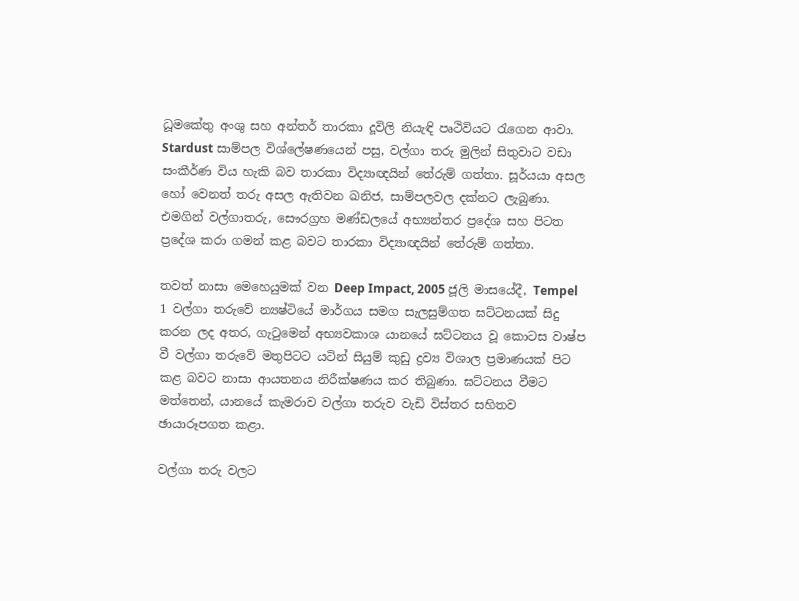ධූමකේතු අංශු සහ අන්තර් තාරකා දූවිලි නියැඳි පෘථිවියට රැගෙන ආවා. Stardust සාම්පල විශ්ලේෂණයෙන් පසු, වල්ගා තරු මුලින් සිතුවාට වඩා සංකීර්ණ විය හැකි බව තාරකා විද්‍යාඥයින් තේරුම් ගත්තා. සූර්යයා අසල හෝ වෙනත් තරු අසල ඇතිවන ඛනිජ, සාම්පලවල දක්නට ලැබුණා. එමගින් වල්ගාතරු, සෞරග්‍රහ මණ්ඩලයේ අභ්‍යන්තර ප්‍රදේශ සහ පිටත ප්‍රදේශ කරා ගමන් කළ බවට තාරකා විද්‍යාඥයින් තේරුම් ගත්තා.

තවත් නාසා මෙහෙයුමක් වන Deep Impact, 2005 ජූලි මාසයේදී, Tempel 1 වල්ගා තරුවේ න්‍යෂ්ටියේ මාර්ගය සමග සැලසුම්ගත ඝට්ටනයක් සිදු කරන ලද අතර, ගැටුමෙන් අභ්‍යවකාශ යානයේ ඝට්ටනය වූ කොටස වාෂ්ප වී වල්ගා තරුවේ මතුපිටට යටින් සියුම් කුඩු ද්‍රව්‍ය විශාල ප්‍රමාණයක් පිට කළ බවට නාසා ආයතනය නිරීක්ෂණය කර තිබුණා. ඝට්ටනය වීමට මත්තෙන්, යානයේ කැමරාව වල්ගා තරුව වැඩි විස්තර සහිතව ඡායාරූපගත කළා.

වල්ගා තරු වලට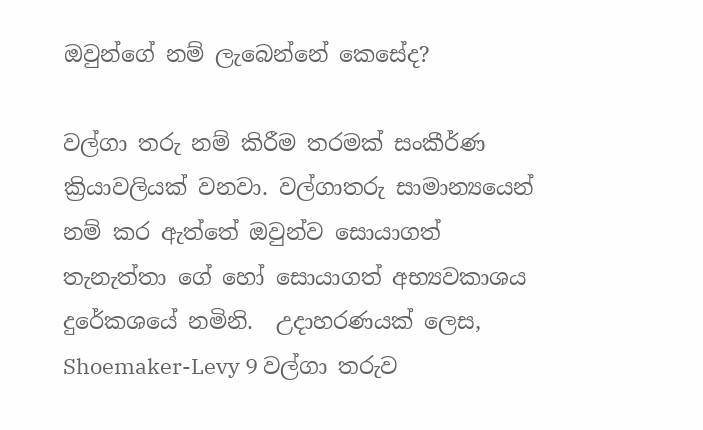ඔවුන්ගේ නම් ලැබෙන්නේ කෙසේද?

වල්ගා තරු නම් කිරීම තරමක් සංකීර්ණ ක්‍රියාවලියක් වනවා. වල්ගාතරු සාමාන්‍යයෙන් නම් කර ඇත්තේ ඔවුන්ව සොයාගත් තැනැත්තා ගේ හෝ සොයාගත් අභ්‍යවකාශය දුරේකශයේ නමිනි.  උදාහරණයක් ලෙස, Shoemaker-Levy 9 වල්ගා තරුව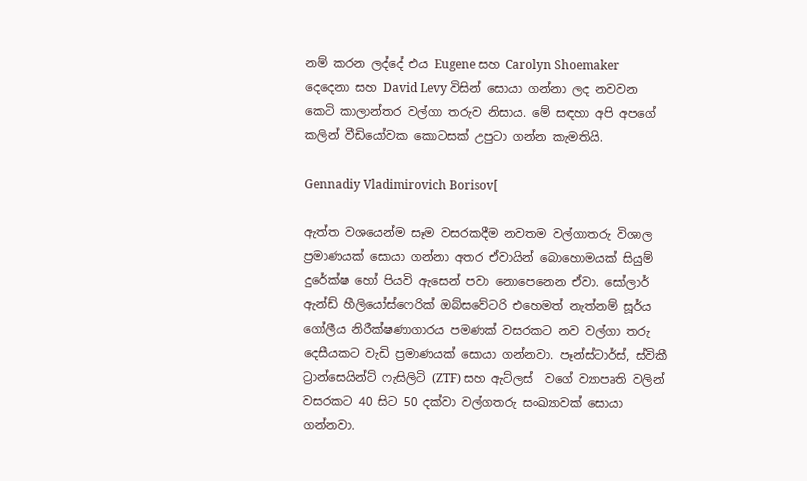නම් කරන ලද්දේ එය Eugene සහ Carolyn Shoemaker  දෙදෙනා සහ David Levy විසින් සොයා ගන්නා ලද නවවන කෙටි කාලාන්තර වල්ගා තරුව නිසාය. මේ සඳහා අපි අපගේ කලින් වීඩියෝවක කොටසක් උපුටා ගන්න කැමතියි.

Gennadiy Vladimirovich Borisov[

ඇත්ත වශයෙන්ම සෑම වසරකදීම නවතම වල්ගාතරු විශාල ප්‍රමාණයක් සොයා ගන්නා අතර ඒවායින් බොහොමයක් සියුම් දුරේක්ෂ හෝ පියවි ඇසෙන් පවා නොපෙනෙන ඒවා. සෝලාර් ඇන්ඩ් හීලියෝස්ෆෙරික් ඔබ්සවේටරි එහෙමත් නැත්නම් සූර්ය ගෝලීය නිරීක්ෂණාගාරය පමණක් වසරකට නව වල්ගා තරු දෙසීයකට වැඩි ප්‍රමාණයක් සොයා ගන්නවා. පෑන්ස්ටාර්ස්, ස්විකී ට්‍රාන්සෙයින්ට් ෆැසිලිටි (ZTF) සහ ඇට්ලස්  වගේ ව්‍යාපෘති වලින් වසරකට 40 සිට 50 දක්වා වල්ගතරු සංඛ්‍යාවක් සොයා ගන්නවා.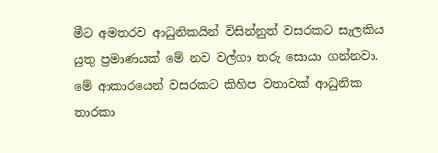මීට අමතරව ආධුනිකයින් විසින්නුත් වසරකට සැලකිය යුතු ප්‍රමාණයක් මේ නව වල්ගා තරු සොයා ගන්නවා. මේ ආකාරයෙන් වසරකට කිහිප වතාවක් ආධුනික තාරකා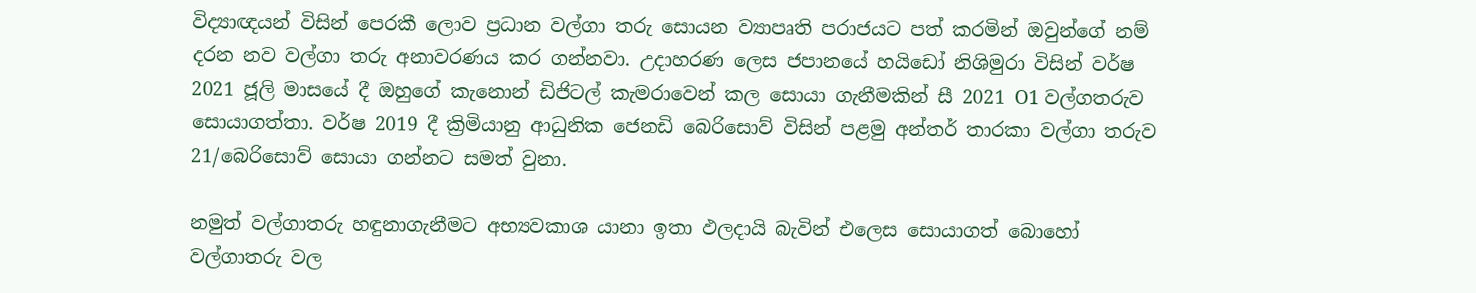විද්‍යාඥයන් විසින් පෙරකී ලොව ප්‍රධාන වල්ගා තරු සොයන ව්‍යාපෘති පරාජයට පත් කරමින් ඔවුන්ගේ නම් දරන නව වල්ගා තරු අනාවරණය කර ගන්නවා. උදාහරණ ලෙස ජපානයේ හයිඩෝ නිශිමුරා විසින් වර්ෂ 2021 ජූලි මාසයේ දී ඔහුගේ කැනොන් ඩිජිටල් කැමරාවෙන් කල සොයා ගැනීමකින් සී 2021 O1 වල්ගතරුව සොයාගත්තා. වර්ෂ 2019 දී ක්‍රිමියානු ආධුනික ජෙනඩි බෙරිසොව් විසින් පළමු අන්තර් තාරකා වල්ගා තරුව 21/බෙරිසොව් සොයා ගන්නට සමත් වුනා.

නමුත් වල්ගාතරු හඳුනාගැනීමට අභ්‍යවකාශ යානා ඉතා ඵලදායි බැවින් එලෙස සොයාගත් බොහෝ වල්ගාතරු වල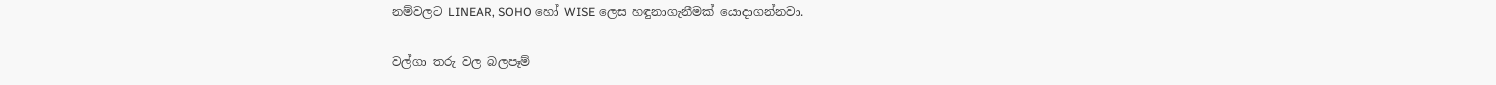නම්වලට LINEAR, SOHO හෝ WISE ලෙස හඳුනාගැනීමක් යොදාගන්නවා.

වල්ගා තරු වල බලපෑම්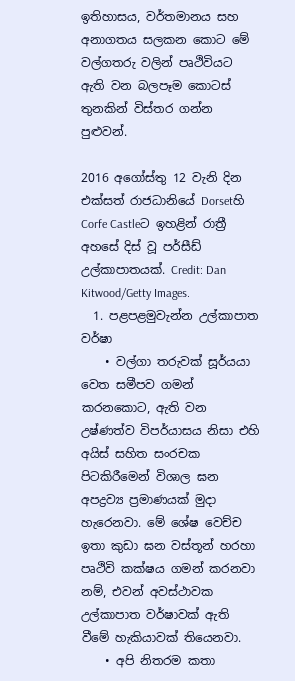ඉතිහාසය, වර්තමානය සහ අනාගතය සලකන කොට මේ වල්ගතරු වලින් පෘථිවියට ඇති වන බලපෑම කොටස් තුනකින් විස්තර ගන්න පුළුවන්.

2016 අගෝස්තු 12 වැනි දින එක්සත් රාජධානියේ Dorsetහි Corfe Castleට ඉහළින් රාත්‍රී අහසේ දිස් වූ පර්සීඩ් උල්කාපාතයක්. Credit: Dan Kitwood/Getty Images.
  1. පළපළමුවැන්න උල්කාපාත වර්ෂා
    • වල්ගා තරුවක් සූර්යයා වෙත සමීපව ගමන් කරනකොට, ඇති වන උෂ්ණත්ව විපර්යාසය නිසා එහි අයිස් සහිත සංරචක පිටකිරීමෙන් විශාල ඝන අපද්‍රව්‍ය ප්‍රමාණයක් මුදා හැරෙනවා. මේ ශේෂ වෙච්ච ඉතා කුඩා ඝන වස්තූන් හරහා පෘථිවි කක්ෂය ගමන් කරනවා නම්, එවන් අවස්ථාවක උල්කාපාත වර්ෂාවක් ඇති වීමේ හැකියාවක් තියෙනවා.
    • අපි නිතරම කතා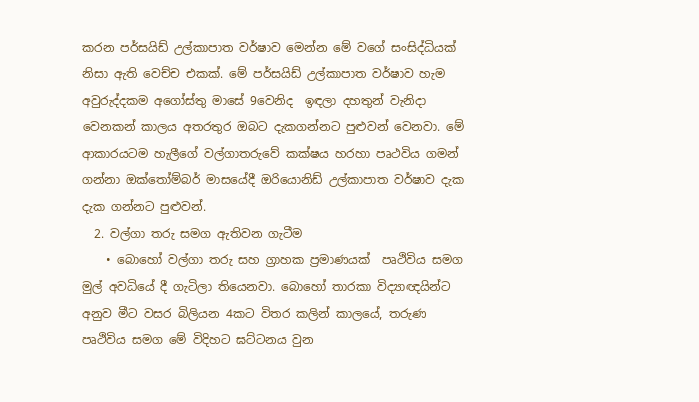කරන පර්සයිඩ් උල්කාපාත වර්ෂාව මෙන්න මේ වගේ සංසිද්ධියක් නිසා ඇති වෙච්ච එකක්. මේ පර්සයිඩ් උල්කාපාත වර්ෂාව හැම අවුරුද්දකම අගෝස්තු මාසේ 9වෙනිද  ඉඳලා දහතුන් වැනිදා වෙනකන් කාලය අතරතුර ඔබට දැකගන්නට පුළුවන් වෙනවා. මේ ආකාරයටම හැලීගේ වල්ගාතරුවේ කක්ෂය හරහා පෘථවිය ගමන් ගන්නා ඔක්තෝම්බර් මාසයේදී ඔරියොනිඩ් උල්කාපාත වර්ෂාව දැක දැක ගන්නට පුළුවන්.
  2. වල්ගා තරු සමග ඇතිවන ගැටීම
    • බොහෝ වල්ගා තරු සහ ග්‍රාහක ප්‍රමාණයක්  පෘථිවිය සමග මුල් අවධියේ දී ගැටිලා තියෙනවා. බොහෝ තාරකා විද්‍යාඥයින්ට අනුව මීට වසර බිලියන 4කට විතර කලින් කාලයේ, තරුණ පෘථිවිය සමග මේ විදිහට ඝට්ටනය වුන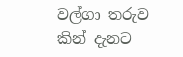වල්ගා තරුව කින් දැනට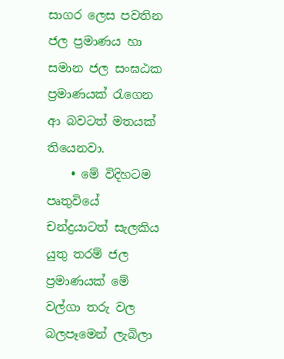සාගර ලෙස පවතින ජල ප්‍රමාණය හා සමාන ජල සංඝඨක ප්‍රමාණයක් රැගෙන ආ බවටත් මතයක් තියෙනවා.
    • මේ විදිහටම පෘතුවියේ චන්ද්‍රයාටත් සැලකිය යුතු තරම් ජල ප්‍රමාණයක් මේ වල්ගා තරු වල බලපෑමෙන් ලැබිලා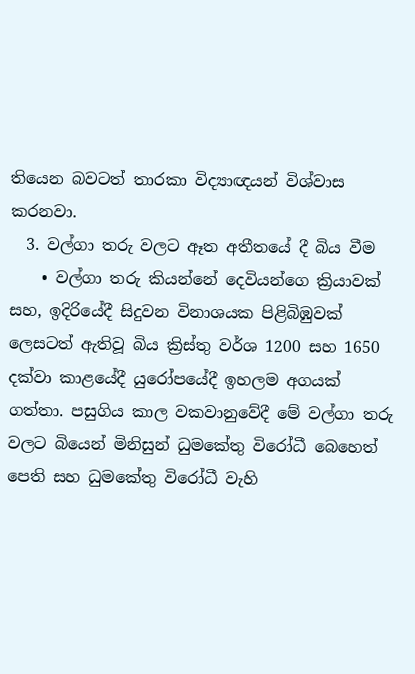තියෙන බවටත් තාරකා විද්‍යාඥයන් විශ්වාස කරනවා.
  3. වල්ගා තරු වලට ඈත අතීතයේ දී බිය වීම
    • වල්ගා තරු කියන්නේ දෙවියන්ගෙ ක්‍රියාවක් සහ, ඉදිරියේදී සිදුවන විනාශයක පිළිබිඹුවක් ලෙසටත් ඇතිවූ බිය ක්‍රිස්තු වර්ශ 1200 සහ 1650 දක්වා කාළයේදී යුරෝපයේදී ඉහලම අගයක් ගත්තා. පසුගිය කාල වකවානුවේදී මේ වල්ගා තරු වලට බියෙන් මිනිසුන් ධුමකේතු විරෝධී බෙහෙත් පෙති සහ ධුමකේතු විරෝධී වැහි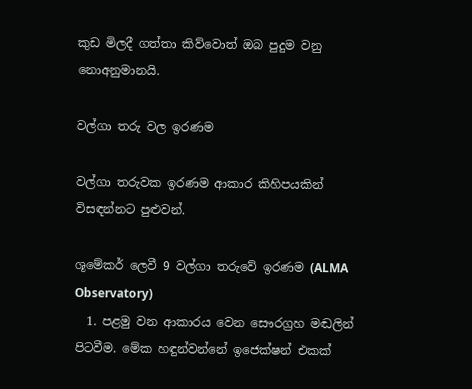කුඩ මිලදී ගත්තා කිව්වොත් ඔබ පුදුම වනු නොඅනුමානයි.

වල්ගා තරු වල ඉරණම

වල්ගා තරුවක ඉරණම ආකාර කිහිපයකින් විසඳන්නට පුළුවන්.

ශූමේකර් ලෙවී 9 වල්ගා තරුවේ ඉරණම (ALMA Observatory)
  1. පළමු වන ආකාරය වෙන සෞරග්‍රහ මඬලින් පිටවීම. මේක හඳුන්වන්නේ ඉජෙක්ෂන් එකක්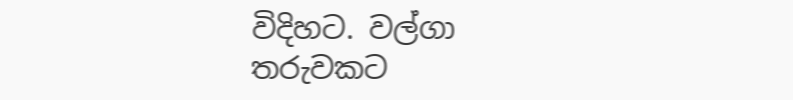විදිහට. වල්ගා තරුවකට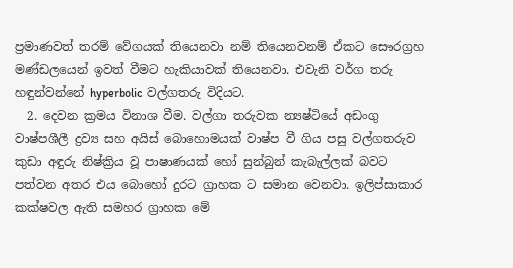ප්‍රමාණවත් තරම් වේගයක් තියෙනවා නම් තියෙනවනම් ඒකට සෞරග්‍රහ මණ්ඩලයෙන් ඉවත් වීමට හැකියාවක් තියෙනවා. එවැනි වර්ග තරු හඳුන්වන්නේ hyperbolic වල්ගතරු විදියට.
  2. දෙවන ක්‍රමය විනාශ වීම. වල්ගා තරුවක න්‍යෂ්ටියේ අඩංගු වාෂ්පශීලී ද්‍රව්‍ය සහ අයිස් බොහොමයක් වාෂ්ප වී ගිය පසු වල්ගතරුව කුඩා අඳුරු නිෂ්ක්‍රිය වූ පාෂාණයක් හෝ සුන්බුන් කැබැල්ලක් බවට පත්වන අතර එය බොහෝ දුරට ග්‍රාහක ට සමාන වෙනවා. ඉලිප්සාකාර කක්ෂවල ඇති සමහර ග්‍රාහක මේ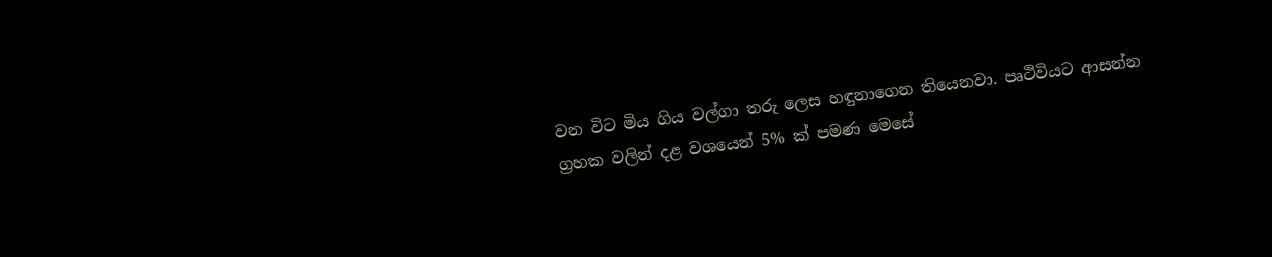වන විට මිය ගිය වල්ගා තරු ලෙස හඳුනාගෙන තියෙනවා. පෘථිවියට ආසන්න ග්‍රහක වලින් දළ වශයෙන් 5% ක් පමණ මෙසේ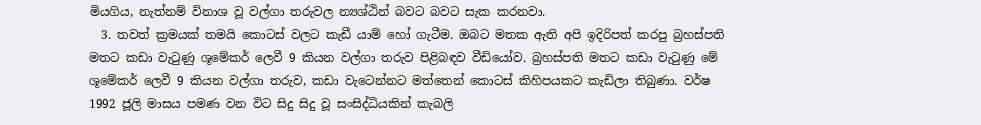මියගිය, නැත්නම් විනාශ වූ වල්ගා තරුවල න්‍යශ්ඨින් බවට බවට සැක කරනවා.
  3. තවත් ක්‍රමයක් තමයි කොටස් වලට කැඩී යාම් හෝ ගැටීම. ඔබට මතක ඇති අපි ඉදිරිපත් කරපු බ්‍රහස්පති මතට කඩා වැටුණු ශූමේකර් ලෙවී 9 කියන වල්ගා තරුව පිළිබඳව වීඩියෝව. බ්‍රහස්පති මතට කඩා වැටුණු මේ  ශූමේකර් ලෙවී 9 කියන වල්ගා තරුව, කඩා වැටෙන්නට මත්තෙන් කොටස් කිහිපයකට කැඩිලා තිබුණා. වර්ෂ 1992 ජූලි මාසය පමණ වන විට සිදු සිදු වූ සංසිද්ධියකින් කැබලි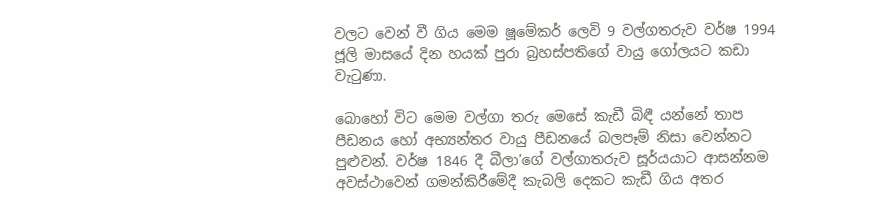වලට වෙන් වී ගිය මෙම ෂූමේකර් ලෙවි 9 වල්ගතරුව වර්ෂ 1994 ජූලි මාසයේ දින හයක් පුරා බ්‍රහස්පතිගේ වායු ගෝලයට කඩා වැටුණා.

බොහෝ විට මෙම වල්ගා තරු මෙසේ කැඩී බිඳී යන්නේ තාප පීඩනය හෝ අභ්‍යන්තර වායු පීඩනයේ බලපෑම් නිසා වෙන්නට පුළුවන්. වර්ෂ 1846 දී බීලා’ගේ වල්ගාතරුව සූර්යයාට ආසන්නම අවස්ථාවෙන් ගමන්කිරීමේදී කැබලි දෙකට කැඩී ගිය අතර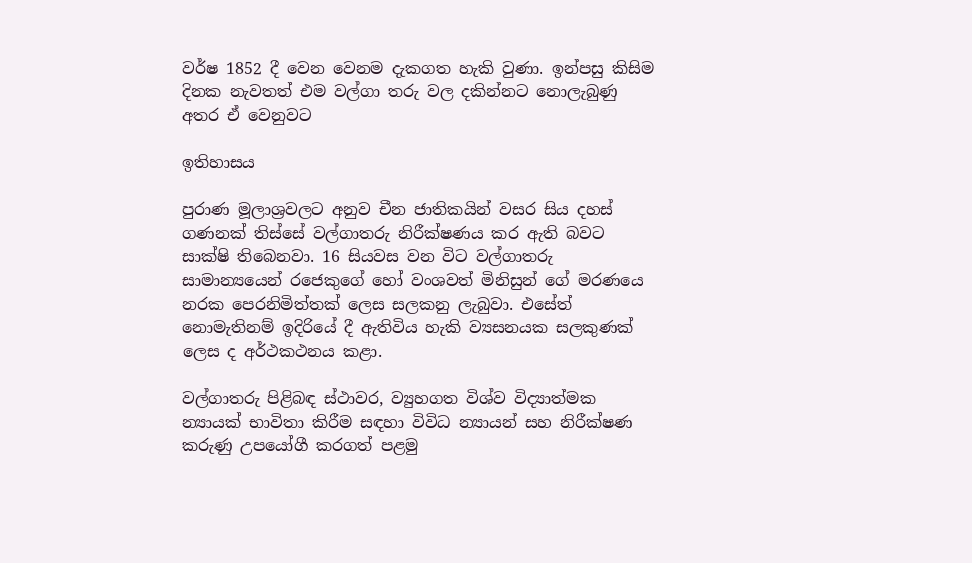වර්ෂ 1852 දී වෙන වෙනම දැකගත හැකි වුණා. ඉන්පසු කිසිම දිනක නැවතත් එම වල්ගා තරු වල දකින්නට නොලැබුණු අතර ඒ වෙනුවට

ඉතිහාසය

පුරාණ මූලාශ්‍රවලට අනුව චීන ජාතිකයින් වසර සිය දහස් ගණනක් තිස්සේ වල්ගාතරු නිරීක්ෂණය කර ඇති බවට සාක්ෂි තිබෙනවා. 16 සියවස වන විට වල්ගාතරු සාමාන්‍යයෙන් රජෙකුගේ හෝ වංශවත් මිනිසුන් ගේ මරණයෙ නරක පෙරනිමිත්තක් ලෙස සලකනු ලැබුවා. එසේත් නොමැතිනම් ඉදිරියේ දී ඇතිවිය හැකි ව්‍යසනයක සලකුණක් ලෙස ද අර්ථකථනය කළා.

වල්ගාතරු පිළිබඳ ස්ථාවර, ව්‍යුහගත විශ්ව විද්‍යාත්මක න්‍යායක් භාවිතා කිරීම සඳහා විවිධ න්‍යායන් සහ නිරීක්ෂණ කරුණු උපයෝගී කරගත් පළමු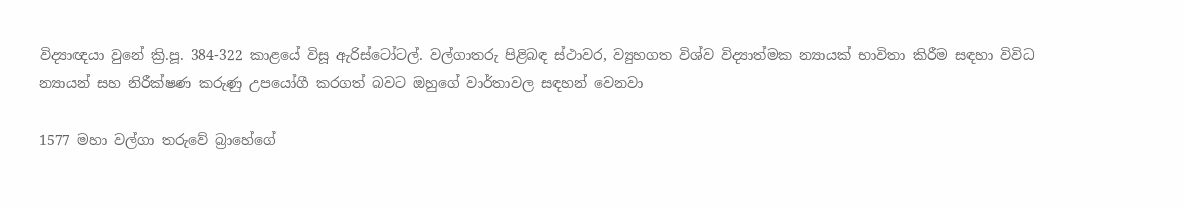විද්‍යාඥයා වුනේ ක්‍රි.පූ. 384-322 කාළයේ විසූ ඇරිස්ටෝටල්. වල්ගාතරු පිළිබඳ ස්ථාවර, ව්‍යුහගත විශ්ව විද්‍යාත්මක න්‍යායක් භාවිතා කිරීම සඳහා විවිධ න්‍යායන් සහ නිරීක්ෂණ කරුණු උපයෝගී කරගත් බවට ඔහුගේ වාර්තාවල සඳහන් වෙනවා

1577 මහා වල්ගා තරුවේ බ්‍රාහේගේ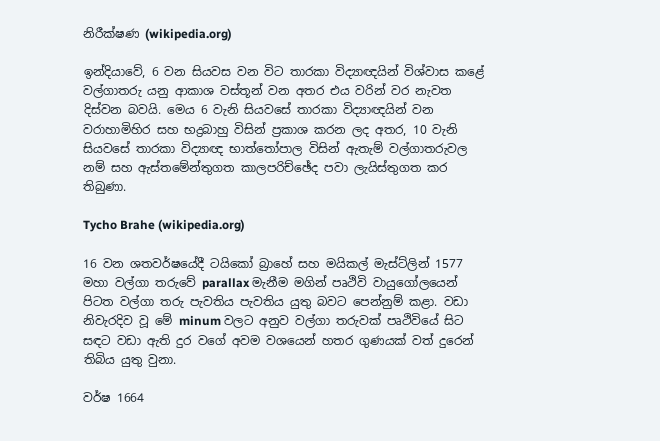නිරීක්ෂණ (wikipedia.org)

ඉන්දියාවේ, 6 වන සියවස වන විට තාරකා විද්‍යාඥයින් විශ්වාස කළේ වල්ගාතරු යනු ආකාශ වස්තූන් වන අතර එය වරින් වර නැවත දිස්වන බවයි. මෙය 6 වැනි සියවසේ තාරකා විද්‍යාඥයින් වන වරාහාමිහිර සහ භද්‍රබාහු විසින් ප්‍රකාශ කරන ලද අතර, 10 වැනි සියවසේ තාරකා විද්‍යාඥ භාත්තෝපාල විසින් ඇතැම් වල්ගාතරුවල නම් සහ ඇස්තමේන්තුගත කාලපරිච්ඡේද පවා ලැයිස්තුගත කර තිබුණා.

Tycho Brahe (wikipedia.org)

16 වන ශතවර්ෂයේදී ටයිකෝ බ්‍රාහේ සහ මයිකල් මැස්ට්ලින් 1577 මහා වල්ගා තරුවේ parallax මැනීම මගින් පෘථිවි වායුගෝලයෙන් පිටත වල්ගා තරු පැවතිය පැවතිය යුතු බවට පෙන්නුම් කළා. වඩා නිවැරදිව වූ මේ minum වලට අනුව වල්ගා තරුවක් පෘථිවියේ සිට සඳට වඩා ඇති දුර වගේ අවම වශයෙන් හතර ගුණයක් වත් දුරෙන් තිබිය යුතු වුනා.

වර්ෂ 1664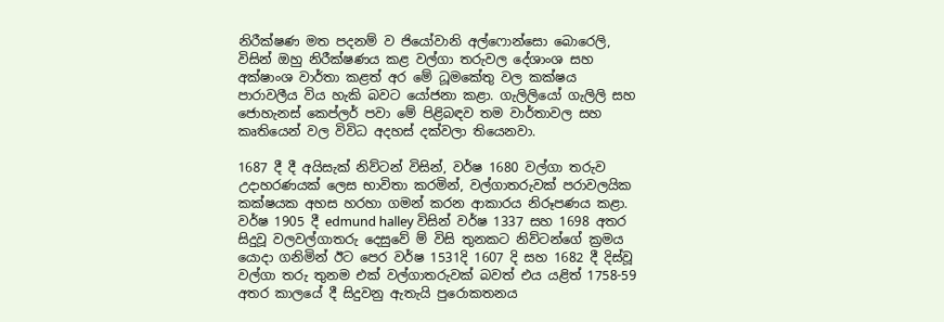නිරීක්ෂණ මත පදනම් ව ජියෝවානි අල්ෆොන්සො බොරෙලි, විසින් ඔහු නිරීක්ෂණය කළ වල්ගා තරුවල දේශාංශ සහ අක්ෂාංශ වාර්තා කළත් අර මේ ධූමකේතු වල කක්ෂය පාරාවලීය විය හැකි බවට යෝජනා කළා. ගැලිලියෝ ගැලිලි සහ ජොහැනස් කෙප්ලර් පවා මේ පිළිබඳව තම වාර්තාවල සහ කෘතියෙන් වල විවිධ අදහස් දක්වලා තියෙනවා.

1687 දී දී අයිසැක් නිව්ටන් විසින්, වර්ෂ 1680 වල්ගා තරුව උදාහරණයක් ලෙස භාවිතා කරමින්, වල්ගාතරුවක් පරාවලයික කක්ෂයක අහස හරහා ගමන් කරන ආකාරය නිරූපණය කළා. වර්ෂ 1905 දී edmund halley විසින් වර්ෂ 1337 සහ 1698 අතර සිදුවූ වලවල්ගාතරු දෙසුවේ ම් විසි තුනකට නිව්ටන්ගේ ක්‍රමය යොදා ගනිමින් ඊට පෙර වර්ෂ 1531දි 1607 දි සහ 1682 දී දිස්වූ වල්ගා තරු තුනම එක් වල්ගාතරුවක් බවත් එය යළිත් 1758-59 අතර කාලයේ දී සිදුවනු ඇතැයි පුරොකතනය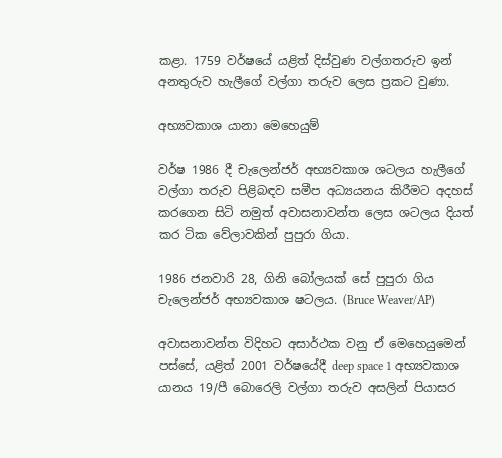කළා. 1759 වර්ෂයේ යළිත් දිස්වුණ වල්ගතරුව ඉන් අනතුරුව හැලීගේ වල්ගා තරුව ලෙස ප්‍රකට වුණා.

අභ්‍යවකාශ යානා මෙහෙයුම්

වර්ෂ 1986 දී චැලෙන්ජර් අභ්‍යවකාශ ශටලය හැලීගේ වල්ගා තරුව පිළිබඳව සමීප අධ්‍යයනය කිරීමට අදහස් කරගෙන සිටි නමුත් අවාසනාවන්ත ලෙස ශටලය දියත් කර ටික වේලාවකින් පුපුරා ගියා.

1986 ජනවාරි 28, ගිනි බෝලයක් සේ පුපුරා ගිය චැලෙන්ජර් අභ්‍යවකාශ ෂටලය. (Bruce Weaver/AP)

අවාසනාවන්ත විදිහට අසාර්ථක වනු ඒ මෙහෙයුමෙන් පස්සේ, යළිත් 2001 වර්ෂයේදී deep space 1 අභ්‍යවකාශ යානය 19/පී බොරෙලි වල්ගා තරුව අසලින් පියාසර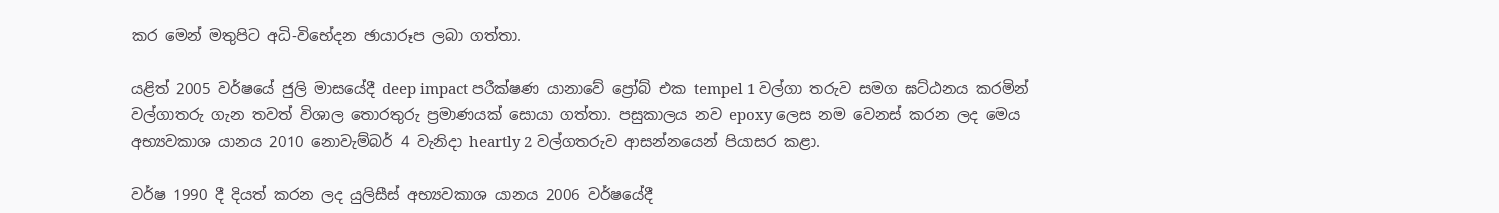කර මෙන් මතුපිට අධි-විභේදන ඡායාරූප ලබා ගත්තා.

යළිත් 2005 වර්ෂයේ ජුලි මාසයේදී deep impact පරීක්ෂණ යානාවේ ප්‍රෝබ් එක tempel 1 වල්ගා තරුව සමග ඝට්ඨනය කරමින් වල්ගාතරු ගැන තවත් විශාල තොරතුරු ප්‍රමාණයක් සොයා ගත්තා. පසුකාලය නව epoxy ලෙස නම වෙනස් කරන ලද මෙය අභ්‍යවකාශ යානය 2010 නොවැම්බර් 4 වැනිදා heartly 2 වල්ගතරුව ආසන්නයෙන් පියාසර කළා.

වර්ෂ 1990 දී දියත් කරන ලද යුලිසීස් අභ්‍යවකාශ යානය 2006 වර්ෂයේදී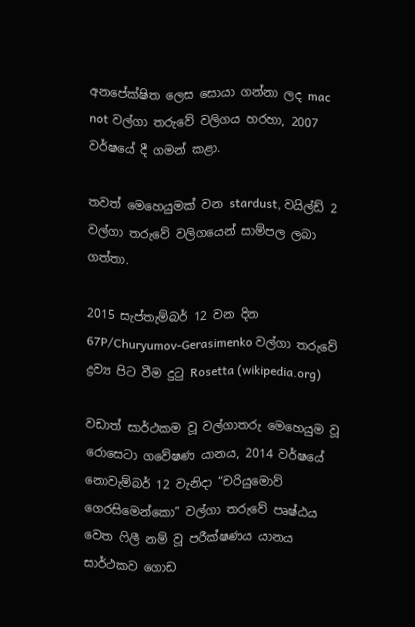අනපේක්ෂිත ලෙස සොයා ගන්නා ලද mac not වල්ගා තරුවේ වලිගය හරහා, 2007 වර්ෂයේ දී ගමන් කළා.

තවත් මෙහෙයුමක් වන stardust, වයිල්ඩ් 2 වල්ගා තරුවේ වලිගයෙන් සාම්පල ලබා ගත්තා.

2015 සැප්තැම්බර් 12 වන දින 67P/Churyumov-Gerasimenko වල්ගා තරුවේ ද්‍රව්‍ය පිට වීම දුටු Rosetta (wikipedia.org)

වඩාත් සාර්ථකම වූ වල්ගාතරු මෙහෙයුම වූ රොසෙටා ගවේෂණ යානය, 2014 වර්ෂයේ නොවැම්බර් 12 වැනිදා “චරියුමොව් ගෙරසිමෙන්කො” වල්ගා තරුවේ පෘෂ්ඨය වෙත ෆිලී නම් වූ පරීක්ෂණය යානය සාර්ථකව ගොඩ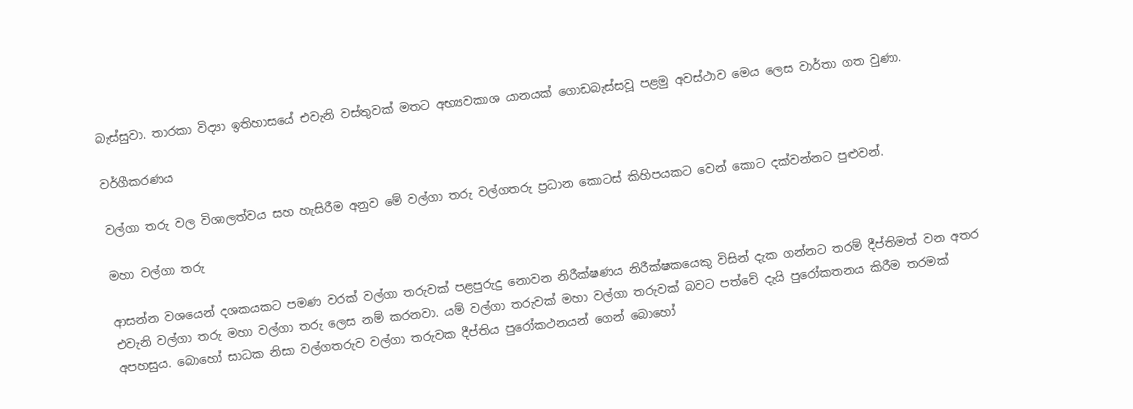බැස්සුවා. තාරකා විද්‍යා ඉතිහාසයේ එවැනි වස්තුවක් මතට අභ්‍යවකාශ යානයක් ගොඩබැස්සවූ පළමු අවස්ථාව මෙය ලෙස වාර්තා ගත වුණා.

වර්ගීකරණය

වල්ගා තරු වල විශාලත්වය සහ හැසිරීම අනුව මේ වල්ගා තරු වල්ගතරු ප්‍රධාන කොටස් කිහිපයකට වෙන් කොට දක්වන්නට පුළුවන්.

මහා වල්ගා තරු

ආසන්න වශයෙන් දශකයකට පමණ වරක් වල්ගා තරුවක් පළපුරුදු නොවන නිරීක්ෂණය නිරීක්ෂකයෙකු විසින් දැක ගන්නට තරම් දීප්තිමත් වන අතර එවැනි වල්ගා තරු මහා වල්ගා තරු ලෙස නම් කරනවා. යම් වල්ගා තරුවක් මහා වල්ගා තරුවක් බවට පත්වේ දැයි පුරෝකතනය කිරීම තරමක් අපහසුය. බොහෝ සාධක නිසා වල්ගතරුව වල්ගා තරුවක දීප්තිය පුරෝකථනයන් ගෙන් බොහෝ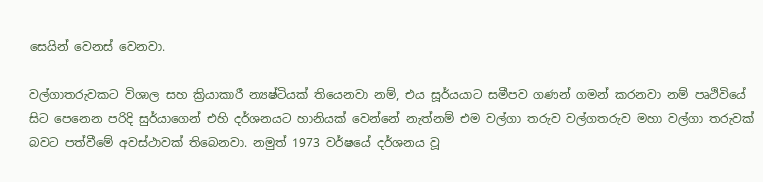සෙයින් වෙනස් වෙනවා.

වල්ගාතරුවකට විශාල සහ ක්‍රියාකාරී න්‍යෂ්ටියක් තියෙනවා නම්, එය සූර්යයාට සමීපව ගණන් ගමන් කරනවා නම් පෘථිවියේ සිට පෙනෙන පරිදි සුර්යාගෙන් එහි දර්ශනයට හානියක් වෙන්නේ නැත්නම් එම වල්ගා තරුව වල්ගතරුව මහා වල්ගා තරුවක් බවට පත්වීමේ අවස්ථාවක් තිබෙනවා. නමුත් 1973 වර්ෂයේ දර්ශනය වූ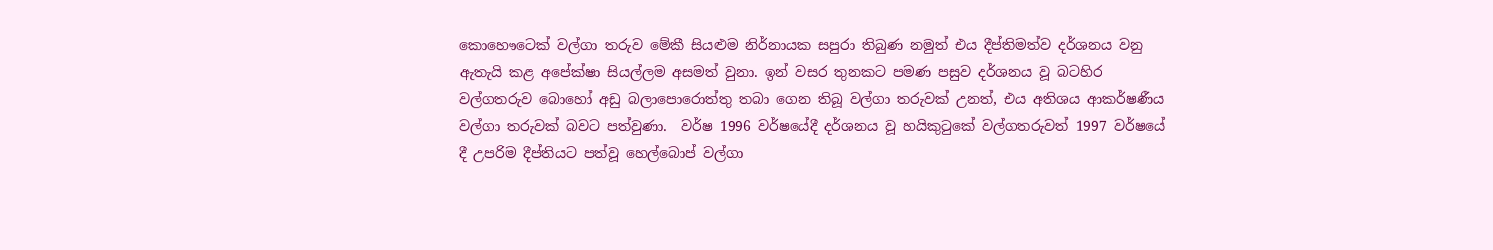කොහෞටෙක් වල්ගා තරුව මේකී සියළුම නිර්නායක සපුරා තිබුණ නමුත් එය දීප්තිමත්ව දර්ශනය වනු ඇතැයි කළ අපේක්ෂා සියල්ලම අසමත් වුනා. ඉන් වසර තුනකට පමණ පසුව දර්ශනය වූ බටහිර වල්ගතරුව බොහෝ අඩු බලාපොරොත්තු තබා ගෙන තිබූ වල්ගා තරුවක් උනත්, එය අතිශය ආකර්ෂණීය වල්ගා තරුවක් බවට පත්වුණා.  වර්ෂ 1996 වර්ෂයේදී දර්ශනය වූ හයිකුටුකේ වල්ගතරුවත් 1997 වර්ෂයේ දී උපරිම දීප්තියට පත්වූ හෙල්බොප් වල්ගා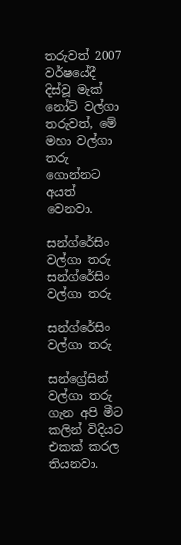තරුවත් 2007 වර්ෂයේදී දිස්වූ මැක් නෝට් වල්ගා තරුවත්, මේ මහා වල්ගා තරු ගොන්නට අයත් වෙනවා.

සන්ග්රේසිං වල්ගා තරු
සන්ග්රේසිං වල්ගා තරු

සන්ග්රේසිං වල්ගා තරු

සන්ග්‍රේසින් වල්ගා තරු ගැන අපි මීට කලින් විදියට එකක් කරල තියනවා.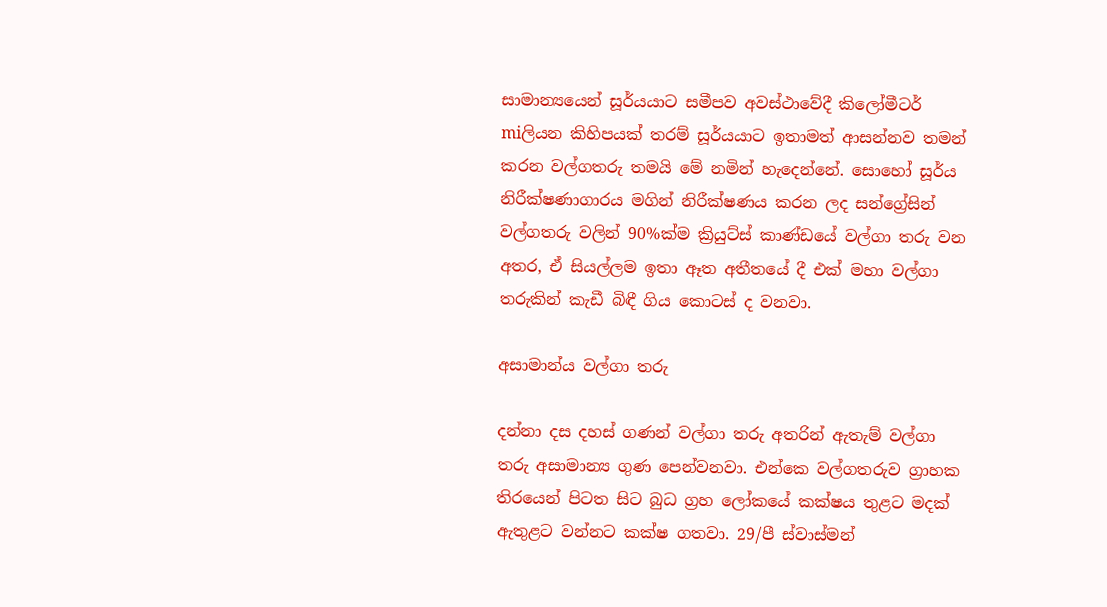සාමාන්‍යයෙන් සූර්යයාට සමීපව අවස්ථාවේදී කිලෝමීටර් miලියන කිහිපයක් තරම් සූර්යයාට ඉතාමත් ආසන්නව තමන් කරන වල්ගතරු තමයි මේ නමින් හැදෙන්නේ. සොහෝ සූර්ය නිරීක්ෂණාගාරය මගින් නිරීක්ෂණය කරන ලද සන්ග්‍රේසින් වල්ගතරු වලින් 90%ක්ම ක්‍රියුට්ස් කාණ්ඩයේ වල්ගා තරු වන අතර, ඒ සියල්ලම ඉතා ඈත අතීතයේ දී එක් මහා වල්ගා තරුකින් කැඩී බිඳී ගිය කොටස් ද වනවා.

අසාමාන්ය වල්ගා තරු

දන්නා දස දහස් ගණන් වල්ගා තරු අතරින් ඇතැම් වල්ගා තරු අසාමාන්‍ය ගුණ පෙන්වනවා. එන්කෙ වල්ගතරුව ග්‍රාහක තිරයෙන් පිටත සිට බුධ ග්‍රහ ලෝකයේ කක්ෂය තුළට මදක් ඇතුළට වන්නට කක්ෂ ගතවා. 29/පී ස්වාස්මන්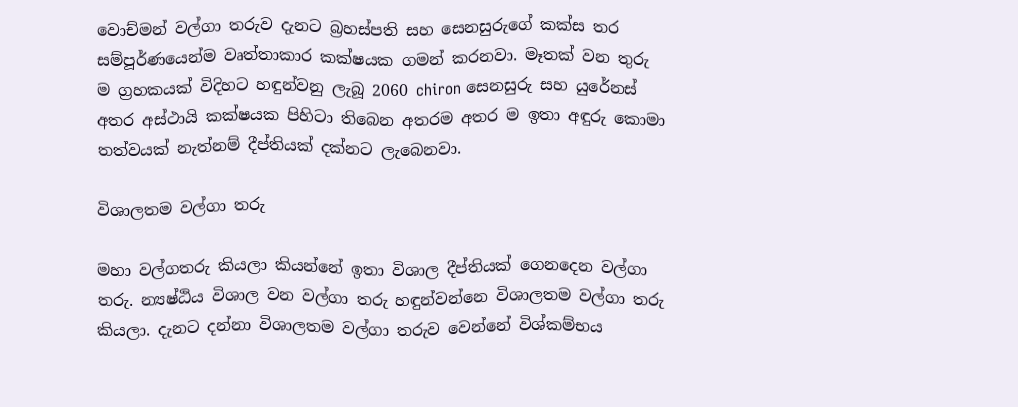වොච්මන් වල්ගා තරුව දැනට බ්‍රහස්පති සහ සෙනසුරුගේ කක්ස තර සම්පූර්ණයෙන්ම වෘත්තාකාර කක්ෂයක ගමන් කරනවා. මෑතක් වන තුරු ම ග්‍රහකයක් විදිහට හඳුන්වනු ලැබූ 2060 chiron සෙනසුරු සහ යුරේනස් අතර අස්ථායි කක්ෂයක පිහිටා තිබෙන අතරම අතර ම ඉතා අඳුරු කොමා තත්වයක් නැත්නම් දීප්තියක් දක්නට ලැබෙනවා.

විශාලතම වල්ගා තරු

මහා වල්ගතරු කියලා කියන්නේ ඉතා විශාල දීප්තියක් ගෙනදෙන වල්ගා තරු. න්‍යෂ්ඨිය විශාල වන වල්ගා තරු හඳුන්වන්නෙ විශාලතම වල්ගා තරු කියලා. දැනට දන්නා විශාලතම වල්ගා තරුව වෙන්නේ විශ්කම්භය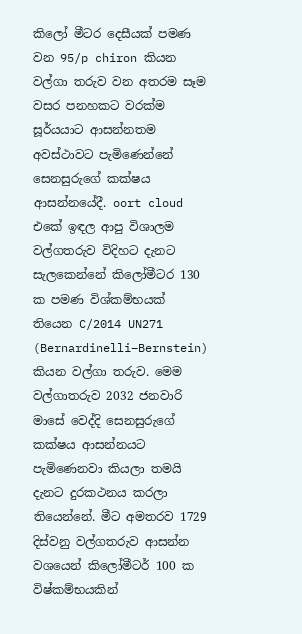කිලෝ මීටර දෙසීයක් පමණ වන 95/p chiron කියන වල්ගා තරුව වන අතරම සෑම වසර පනහකට වරක්ම සූර්යයාට ආසන්නතම අවස්ථාවට පැමිණෙන්නේ සෙනසුරුගේ කක්ෂය ආසන්නයේදී. oort cloud එකේ ඉඳල ආපු විශාලම වල්ගතරුව විදිහට දැනට සැලකෙන්නේ කිලෝමීටර 130 ක පමණ විශ්කම්භයක් තියෙන C/2014 UN271 (Bernardinelli–Bernstein) කියන වල්ගා තරුව. මෙම වල්ගාතරුව 2032 ජනවාරි මාසේ වෙද්දි සෙනසුරුගේ කක්ෂය ආසන්නයට පැමිණෙනවා කියලා තමයි දැනට දුරකථනය කරලා තියෙන්නේ. මීට අමතරව 1729 දිස්වනු වල්ගතරුව ආසන්න වශයෙන් කිලෝමීටර් 100 ක විෂ්කම්භයකින්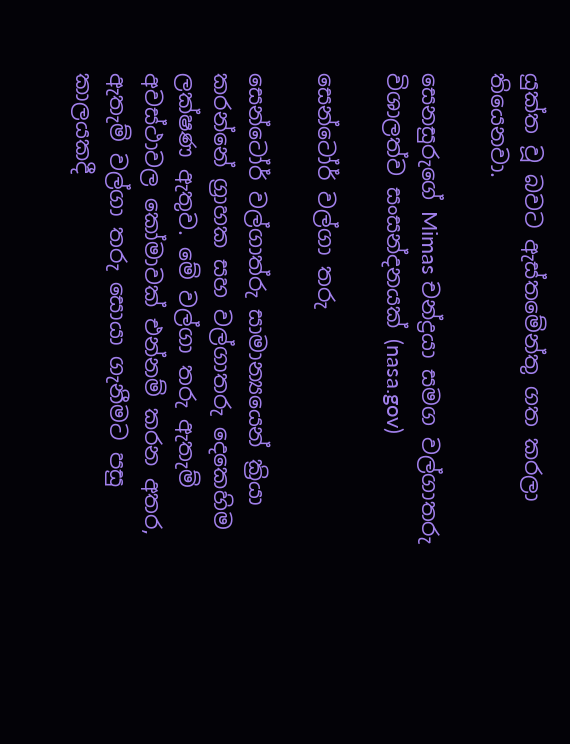යුක්ත වූ බවට ඇස්තමේන්තු ගත කරලා තියෙනවා.

සෙනසුරුගේ Mimas චන්ද්‍රයා සමග වල්ගාතරු විශාලත්ව සංසන්දනයක් (nasa.gov)

සෙන්ටෝර් වල්ගා තරු

සෙන්ටෝර් වල්ගාත්රු සාමාන්‍යයෙන් ක්‍රියා කරන්නේ ග්‍රාහක සහ වල්ගාතරු දෙකෙහිම ලක්ෂණ ඇතුව. මේ වල්ගා තරු ඇතැම් අවස්ථාවල කෝමාවක් එන්නම් කරන අතර, ඇතැම් වල්ගා තරු සොයා ගැනීමට පසු කාලයකදී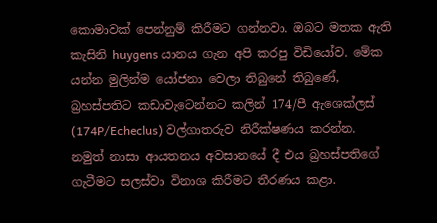කොමාවක් පෙන්නුම් කිරීමට ගන්නවා. ඔබට මතක ඇති කැසිනි huygens යානය ගැන අපි කරපු විඩියෝව. මේක යන්න මුලින්ම යෝජනා වෙලා තිබුනේ තිබුණේ, බ්‍රහස්පතිට කඩාවැටෙන්නට කලින් 174/පී ඇශෙක්ලස් (174P/Echeclus) වල්ගාතරුව නිරීක්ෂණය කරන්න. නමුත් නාසා ආයතනය අවසානයේ දී එය බ්‍රහස්පතිගේ ගැටීමට සලස්වා විනාශ කිරීමට තීරණය කළා.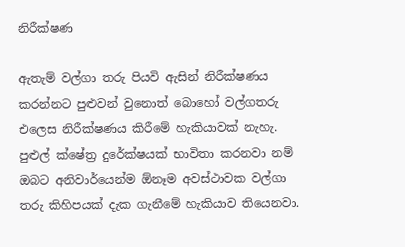නිරීක්ෂණ

ඇතැම් වල්ගා තරු පියවි ඇසින් නිරීක්ෂණය කරන්නට පුළුවන් වුනොත් බොහෝ වල්ගතරු එලෙස නිරීක්ෂණය කිරීමේ හැකියාවක් නැහැ. පුළුල් ක්ෂේත්‍ර දුරේක්ෂයක් භාවිතා කරනවා නම් ඔබට අනිවාර්යෙන්ම ඕනෑම අවස්ථාවක වල්ගා තරු කිහිපයක් දැක ගැනීමේ හැකියාව තියෙනවා.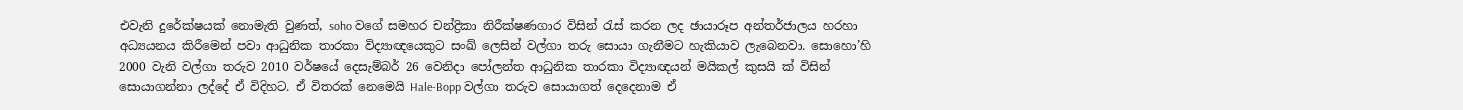එවැනි දුරේක්ෂයක් නොමැති වුණත්, soho වගේ සමහර චන්ද්‍රිකා නිරීක්ෂණගාර විසින් රැස් කරන ලද ඡායාරූප අන්තර්ජාලය හරහා අධ්‍යයනය කිරීමෙන් පවා ආධුනික තාරකා විද්‍යාඥයෙකුට සංඛ් ලෙසින් වල්ගා තරු සොයා ගැනීමට හැකියාව ලැබෙනවා. සොහො’හි 2000 වැනි වල්ගා තරුව 2010 වර්ෂයේ දෙසැම්බර් 26 වෙනිදා පෝලන්ත ආධුනික තාරකා විද්‍යාඥයන් මයිකල් කුසයි ක් විසින් සොයාගන්නා ලද්දේ ඒ විදිහට. ඒ විතරක් නෙමෙයි Hale-Bopp වල්ගා තරුව සොයාගත් දෙදෙනාම ඒ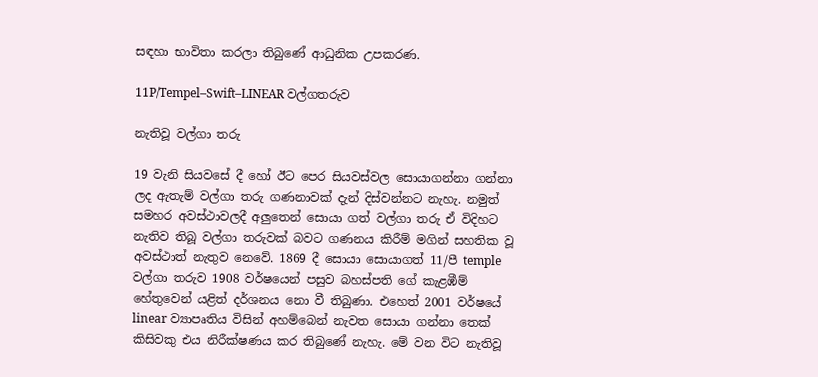සඳහා භාවිතා කරලා තිබුණේ ආධුනික උපකරණ.

11P/Tempel–Swift–LINEAR වල්ගතරුව

නැතිවූ වල්ගා තරු

19 වැනි සියවසේ දී හෝ ඊට පෙර සියවස්වල සොයාගන්නා ගන්නා ලද ඇතැම් වල්ගා තරු ගණනාවක් දැන් දිස්වන්නට නැහැ. නමුත් සමහර අවස්ථාවලදී අලුතෙන් සොයා ගත් වල්ගා තරු ඒ විදිහට නැතිව තිබූ වල්ගා තරුවක් බවට ගණනය කිරීම් මගින් සහතික වූ අවස්ථාත් නැතුව නෙවේ. 1869 දී සොයා සොයාගත් 11/පී temple වල්ගා තරුව 1908 වර්ෂයෙන් පසුව බහස්පති ගේ කැළඹීම් හේතුවෙන් යළිත් දර්ශනය නො වී තිබුණා. එහෙත් 2001 වර්ෂයේ linear ව්‍යාපෘතිය විසින් අහම්බෙන් නැවත සොයා ගන්නා තෙක් කිසිවකු එය නිරීක්ෂණය කර තිබුණේ නැහැ. මේ වන විට නැතිවූ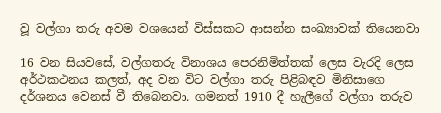වූ වල්ගා තරු අවම වශයෙන් විස්සකට ආසන්න සංඛ්‍යාවක් තියෙනවා

16 වන සියවසේ, වල්ගතරු විනාශය පෙරනිමිත්තක් ලෙස වැරදි ලෙස අර්ථකථනය කලත්, අද වන විට වල්ගා තරු පිළිබඳව මිනිසාගෙ දර්ශනය වෙනස් වී තිබෙනවා. ගමනත් 1910 දී හැලීගේ වල්ගා තරුව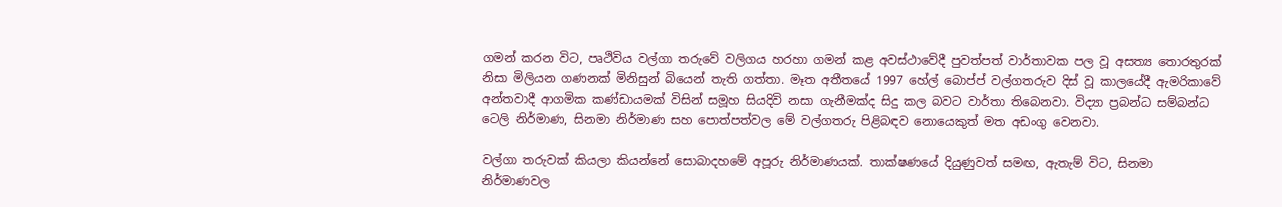ගමන් කරන විට, පෘථිවිය වල්ගා තරුවේ වලිගය හරහා ගමන් කළ අවස්ථාවේදී පුවත්පත් වාර්තාවක පල වූ අසත්‍ය තොරතුරක් නිසා මිලියන ගණනක් මිනිසුන් බියෙන් තැති ගත්තා. මෑත අතීතයේ 1997 හේල් බොප්ප් වල්ගතරුව දිස් වූ කාලයේදී ඇමරිකාවේ අන්තවාදී ආගමික කණ්ඩායමක් විසින් සමූහ සියදිවි නසා ගැනීමක්ද සිදු කල බවට වාර්තා තිබෙනවා. විද්‍යා ප්‍රබන්ධ සම්බන්ධ ටෙලි නිර්මාණ, සිනමා නිර්මාණ සහ පොත්පත්වල මේ වල්ගතරු පිළිබඳව නොයෙකුත් මත අඩංගු වෙනවා.

වල්ගා තරුවක් කියලා කියන්නේ සොබාදහමේ අපූරු නිර්මාණයක්. තාක්ෂණයේ දියුණුවත් සමඟ, ඇතැම් විට, සිනමා නිර්මාණවල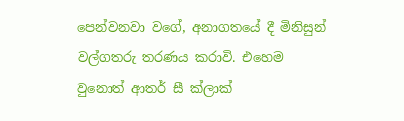පෙන්වනවා වගේ, අනාගතයේ දී මිනිසුන් වල්ගතරු තරණය කරාවි. එහෙම වුනොත් ආතර් සී ක්ලාක්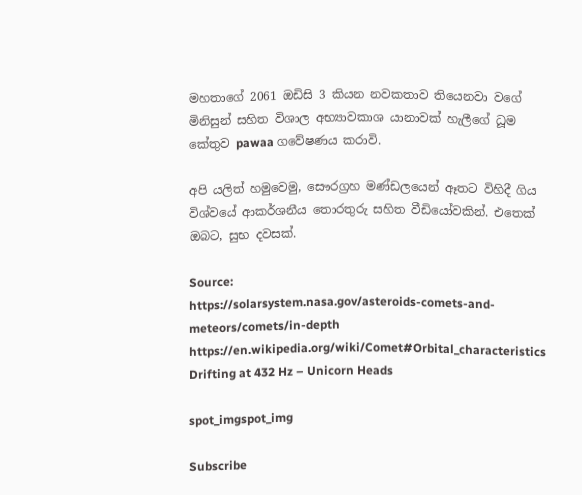මහතාගේ 2061 ඔඩිසි 3 කියන නවකතාව තියෙනවා වගේ මිනිසුන් සහිත විශාල අභ්‍යාවකාශ යානාවක් හැලීගේ ධූම කේතුව pawaa ගවේෂණය කරාවි.

අපි යලිත් හමුවෙමු, සෞරග්‍රහ මණ්ඩලයෙන් ඈතට විහිදී ගිය විශ්වයේ ආකර්ශනීය තොරතුරු සහිත වීඩියෝවකින්. එතෙක් ඔබට, සුභ දවසක්.

Source:
https://solarsystem.nasa.gov/asteroids-comets-and-meteors/comets/in-depth
https://en.wikipedia.org/wiki/Comet#Orbital_characteristics
Drifting at 432 Hz – Unicorn Heads

spot_imgspot_img

Subscribe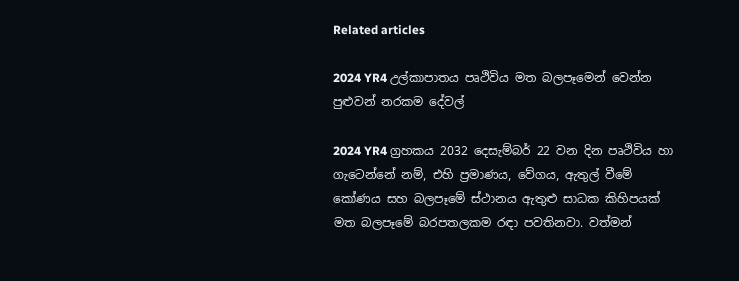Related articles

2024 YR4 උල්කාපාතය පෘථිවිය මත බලපෑමෙන් වෙන්න පුළුවන් නරකම දේවල්

2024 YR4 ග්‍රහකය 2032 දෙසැම්බර් 22 වන දින පෘථිවිය හා ගැටෙන්නේ නම්, එහි ප්‍රමාණය, වේගය, ඇතුල් වීමේ කෝණය සහ බලපෑමේ ස්ථානය ඇතුළු සාධක කිහිපයක් මත බලපෑමේ බරපතලකම රඳා පවතිනවා. වත්මන්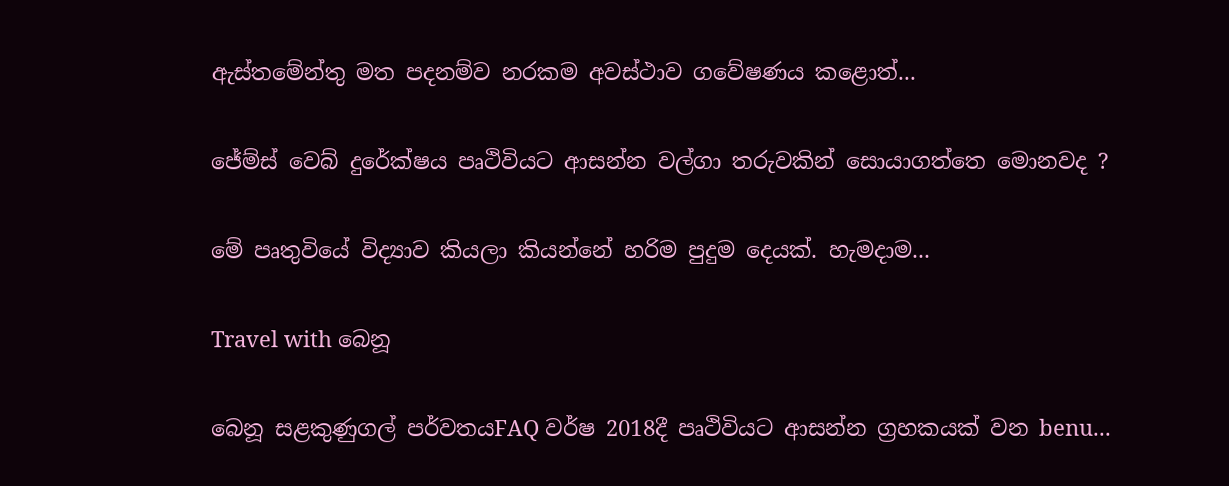ඇස්තමේන්තු මත පදනම්ව නරකම අවස්ථාව ගවේෂණය කළොත්...

ජේම්ස් වෙබ් දුරේක්ෂය පෘථිවියට ආසන්න වල්ගා තරුවකින් සොයාගත්තෙ මොනවද ?

මේ පෘතුවියේ විද්‍යාව කියලා කියන්නේ හරිම පුදුම දෙයක්. හැමදාම...

Travel with බෙනූ

බෙනූ සළකුණුගල් පර්වතයFAQ වර්ෂ 2018දී පෘථිවියට ආසන්න ග්‍රහකයක් වන benu...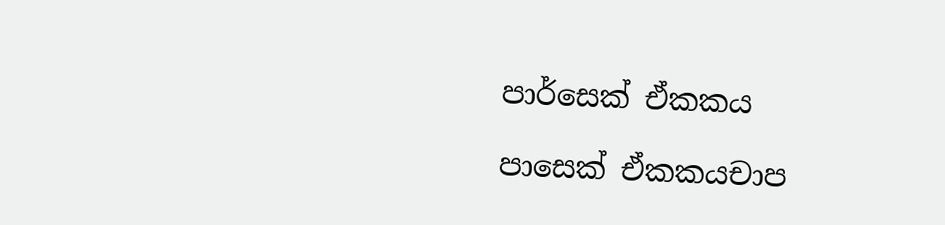පාර්සෙක් ඒකකය

පාසෙක් ඒකකයචාප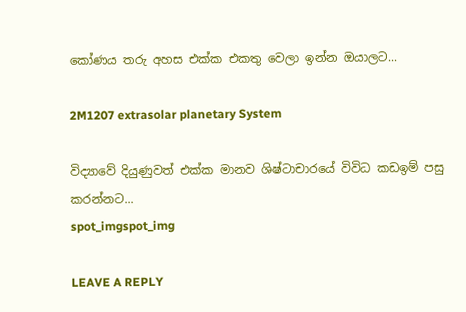කෝණය තරු අහස එක්ක එකතු වෙලා ඉන්න ඔයාලට...

2M1207 extrasolar planetary System

විද්‍යාවේ දියුණුවත් එක්ක මානව ශිෂ්ටාචාරයේ විවිධ කඩඉම් පසු කරන්නට...
spot_imgspot_img

LEAVE A REPLY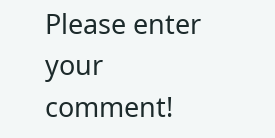Please enter your comment!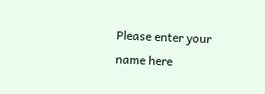Please enter your name here